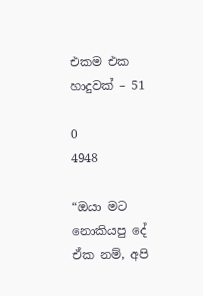එකම එක හාදුවක් – 51

0
4948

“ඔයා මට නොකියපු දේ ඒක නම්, අපි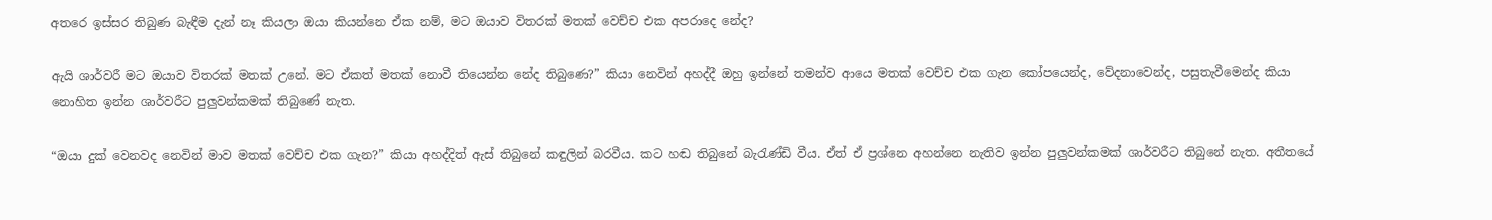අතරෙ ඉස්සර තිබුණ බැඳීම දැන් නෑ කියලා ඔයා කියන්නෙ ඒක නම්, මට ඔයාව විතරක් මතක් වෙච්ච එක අපරාදෙ නේද?

ඇයි ශාර්වරී මට ඔයාව විතරක් මතක් උනේ. මට ඒකත් මතක් නොවී තියෙන්න නේද තිබුණෙ?” කියා නෙවින් අහද්දී ඔහු ඉන්නේ තමන්ව ආයෙ මතක් වෙච්ච එක ගැන කෝපයෙන්ද, වේදනාවෙන්ද, පසුතැවීමෙන්ද කියා නොහිත ඉන්න ශාර්වරීට පුලුවන්කමක් තිබුණේ නැත.

“ඔයා දුක් වෙනවද නෙවින් මාව මතක් වෙච්ච එක ගැන?” කියා අහද්දිත් ඇස් තිබුනේ කඳුලින් බරවීය. කට හඬ තිබුනේ බැරැණ්ඩි වීය. ඒත් ඒ ප්‍රශ්නෙ අහන්නෙ නැතිව ඉන්න පුලුවන්කමක් ශාර්වරීට තිබුනේ නැත. අතීතයේ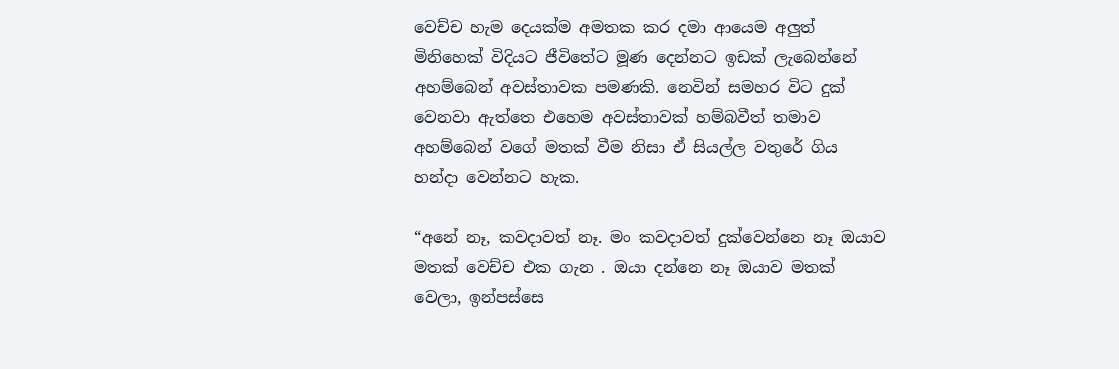වෙච්ච හැම දෙයක්ම අමතක කර දමා ආයෙම අලුත් මිනිහෙක් විදියට ජීවිතේට මූණ දෙන්නට ඉඩක් ලැබෙන්නේ අහම්බෙන් අවස්තාවක පමණකි. නෙවින් සමහර විට දුක් වෙනවා ඇත්තෙ එහෙම අවස්තාවක් හම්බවීත් තමාව අහම්බෙන් වගේ මතක් වීම නිසා ඒ සියල්ල වතුරේ ගිය හන්දා වෙන්නට හැක.

“අනේ නෑ, කවදාවත් නෑ. මං කවදාවත් දුක්වෙන්නෙ නෑ ඔයාව මතක් වෙච්ච එක ගැන . ඔයා දන්නෙ නෑ ඔයාව මතක් වෙලා, ඉන්පස්සෙ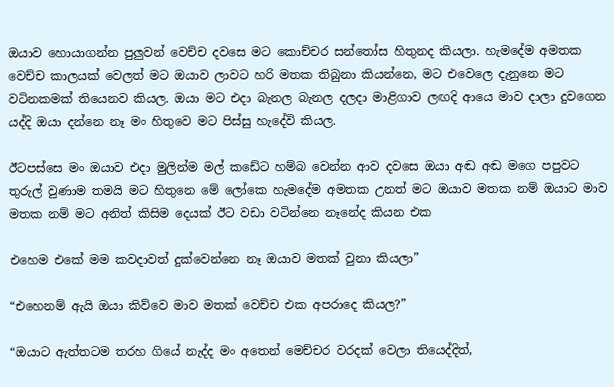ඔයාව හොයාගන්න පුලුවන් වෙච්ච දවසෙ මට කොච්චර සන්තෝස හිතුනද කියලා. හැමදේම අමතක වෙච්ච කාලයක් වෙලත් මට ඔයාව ලාවට හරි මතක තිබුනා කියන්නෙ, මට එවෙලෙ දැනුනෙ මට වටිනකමක් තියෙනව කියල. ඔයා මට එදා බැනල බැනල දලදා මාළිගාව ලඟදි ආයෙ මාව දාලා දුවගෙන යද්දි ඔයා දන්නෙ නෑ මං හිතුවෙ මට පිස්සු හැදේවි කියල.

ඊටපස්සෙ මං ඔයාව එදා මුලින්ම මල් කඩේට හම්බ වෙන්න ආව දවසෙ ඔයා අඬ අඬ මගෙ පපුවට තුරුල් වුණාම තමයි මට හිතුනෙ මේ ලෝකෙ හැමදේම අමතක උනත් මට ඔයාව මතක නම් ඔයාට මාව මතක නම් මට අනිත් කිසිම දෙයක් ඊට වඩා වටින්නෙ නෑනේද කියන එක

එහෙම එකේ මම කවදාවත් දුක්වෙන්නෙ නෑ ඔයාව මතක් වුනා කියලා”

“එහෙනම් ඇයි ඔයා කිව්වෙ මාව මතක් වෙච්ච එක අපරාදෙ කියල?”

“ඔයාට ඇත්තටම තරහ ගියේ නැද්ද මං අතෙන් මෙච්චර වරදක් වෙලා තියෙද්දිත්,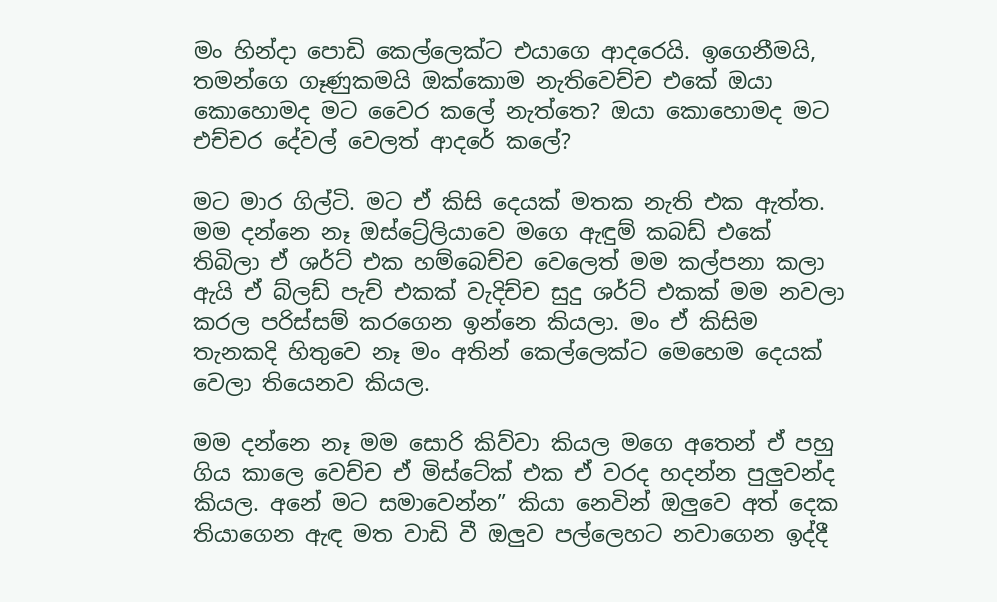මං හින්දා පොඩි කෙල්ලෙක්ට එයාගෙ ආදරෙයි. ඉගෙනීමයි, තමන්ගෙ ගෑණුකමයි ඔක්කොම නැතිවෙච්ච එකේ ඔයා කොහොමද මට වෛර කලේ නැත්තෙ? ඔයා කොහොමද මට එච්චර දේවල් වෙලත් ආදරේ කලේ?

මට මාර ගිල්ටි. මට ඒ කිසි දෙයක් මතක නැති එක ඇත්ත. මම දන්නෙ නෑ ඔස්ට්‍රේලියාවෙ මගෙ ඇඳුම් කබඩ් එකේ තිබිලා ඒ ශර්ට් එක හම්බෙච්ච වෙලෙත් මම කල්පනා කලා ඇයි ඒ බ්ලඩ් පැච් එකක් වැදිච්ච සුදු ශර්ට් එකක් මම නවලා කරල පරිස්සම් කරගෙන ඉන්නෙ කියලා. මං ඒ කිසිම තැනකදි හිතුවෙ නෑ මං අතින් කෙල්ලෙක්ට මෙහෙම දෙයක් වෙලා තියෙනව කියල.

මම දන්නෙ නෑ මම සොරි කිව්වා කියල මගෙ අතෙන් ඒ පහු ගිය කාලෙ වෙච්ච ඒ මිස්ටේක් එක ඒ වරද හදන්න පුලුවන්ද කියල. අනේ මට සමාවෙන්න” කියා නෙවින් ඔලුවෙ අත් දෙක තියාගෙන ඇඳ මත වාඩි වී ඔලුව පල්ලෙහට නවාගෙන ඉද්දී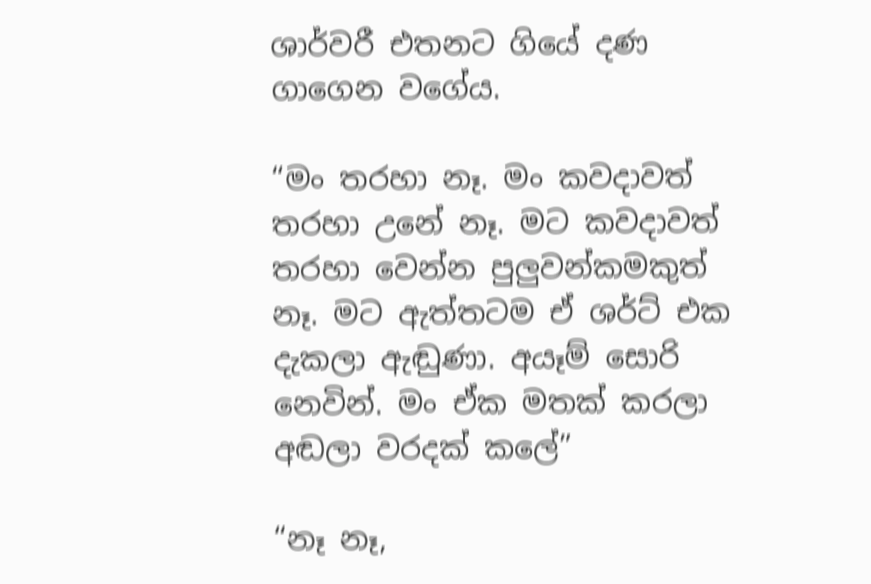ශාර්වරී එතනට ගියේ දණ ගාගෙන වගේය.

“මං තරහා නෑ. මං කවදාවත් තරහා උනේ නෑ. මට කවදාවත් තරහා වෙන්න පුලුවන්කමකුත් නෑ. මට ඇත්තටම ඒ ශර්ට් එක දැකලා ඇඬුණා. අයෑම් සොරි නෙවින්. මං ඒක මතක් කරලා අඬලා වරදක් කලේ”

“නෑ නෑ,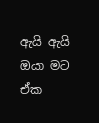ඇයි ඇයි ඔයා මට ඒක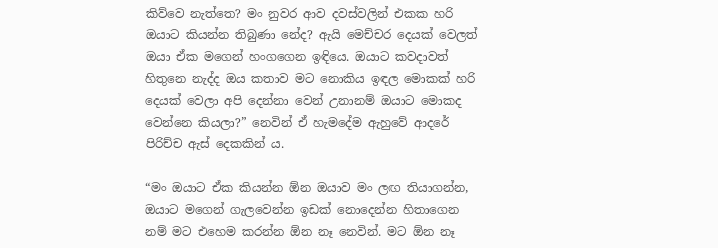කිව්වෙ නැත්තෙ? මං නුවර ආව දවස්වලින් එකක හරි ඔයාට කියන්න තිබුණා නේද? ඇයි මෙච්චර දෙයක් වෙලත් ඔයා ඒක මගෙන් හංගගෙන ඉඳියෙ. ඔයාට කවදාවත් හිතුනෙ නැද්ද ඔය කතාව මට නොකිය ඉඳල මොකක් හරි දෙයක් වෙලා අපි දෙන්නා වෙන් උනානම් ඔයාට මොකද වෙන්නෙ කියලා?” නෙවින් ඒ හැමදේම ඇහුවේ ආදරේ පිරිච්ච ඇස් දෙකකින් ය.

“මං ඔයාට ඒක කියන්න ඕන ඔයාව මං ලඟ තියාගන්න, ඔයාට මගෙන් ගැලවෙන්න ඉඩක් නොදෙන්න හිතාගෙන නම් මට එහෙම කරන්න ඕන නෑ නෙවින්. මට ඕන නෑ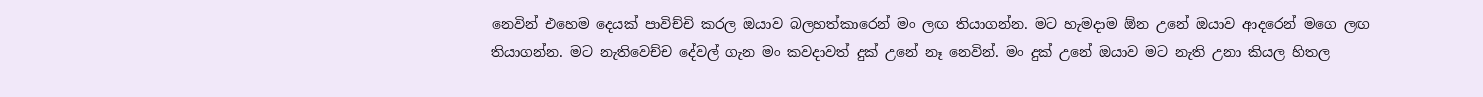නෙවින් එහෙම දෙයක් පාවිච්චි කරල ඔයාව බලහත්කාරෙන් මං ලඟ තියාගන්න. මට හැමදාම ඕන උනේ ඔයාව ආදරෙන් මගෙ ලඟ තියාගන්න. මට නැතිවෙච්ච දේවල් ගැන මං කවදාවත් දුක් උනේ නෑ නෙවින්. මං දුක් උනේ ඔයාව මට නැති උනා කියල හිතල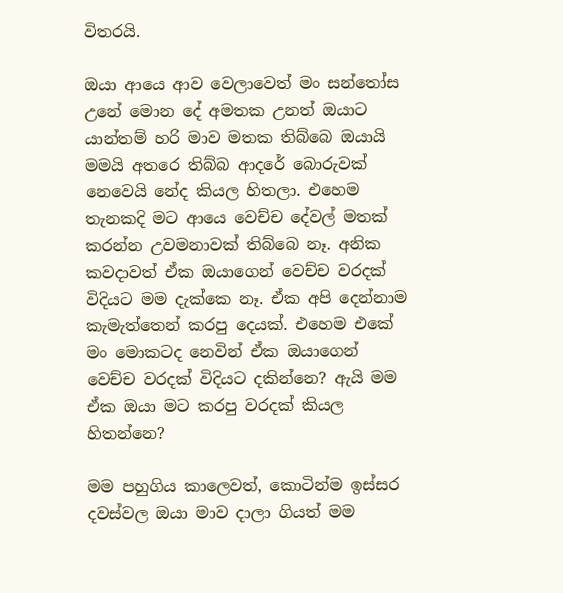විතරයි.

ඔයා ආයෙ ආව වෙලාවෙත් මං සන්තෝස උනේ මොන දේ අමතක උනත් ඔයාට යාන්තම් හරි මාව මතක තිබ්බෙ ඔයායි මමයි අතරෙ තිබ්බ ආදරේ බොරුවක් නෙවෙයි නේද කියල හිතලා. එහෙම තැනකදි මට ආයෙ වෙච්ච දේවල් මතක් කරන්න උවමනාවක් තිබ්බෙ නෑ. අනික කවදාවත් ඒක ඔයාගෙන් වෙච්ච වරදක් විදියට මම දැක්කෙ නෑ. ඒක අපි දෙන්නාම කැමැත්තෙන් කරපු දෙයක්. එහෙම එකේ මං මොකටද නෙවින් ඒක ඔයාගෙන් වෙච්ච වරදක් විදියට දකින්නෙ? ඇයි මම ඒක ඔයා මට කරපු වරදක් කියල හිතන්නෙ?

මම පහුගිය කාලෙවත්, කොටින්ම ඉස්සර දවස්වල ඔයා මාව දාලා ගියත් මම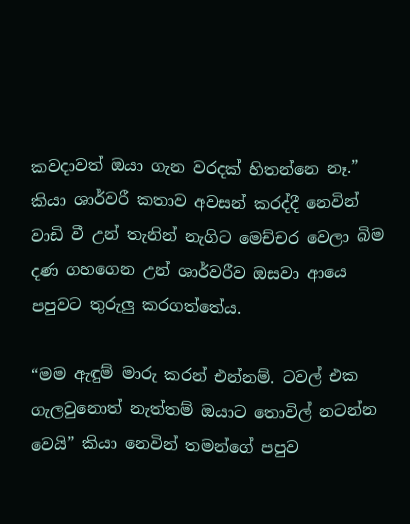කවදාවත් ඔයා ගැන වරදක් හිතන්නෙ නෑ.” කියා ශාර්වරී කතාව අවසන් කරද්දී නෙවින් වාඩි වී උන් තැනින් නැගිට මෙච්චර වෙලා බිම දණ ගහගෙන උන් ශාර්වරීව ඔසවා ආයෙ පපුවට තුරුලු කරගත්තේය.

“මම ඇඳුම් මාරු කරන් එන්නම්. ටවල් එක ගැලවුනොත් නැත්තම් ඔයාට තොවිල් නටන්න වෙයි” කියා නෙවින් තමන්ගේ පපුව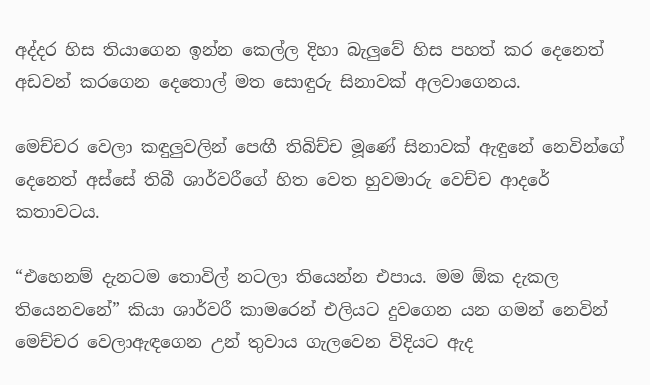අද්දර හිස තියාගෙන ඉන්න කෙල්ල දිහා බැලුවේ හිස පහත් කර දෙනෙත් අඩවන් කරගෙන දෙතොල් මත සොඳුරු සිනාවක් අලවාගෙනය.

මෙච්චර වෙලා කඳුලුවලින් පෙඟී තිබිච්ච මූණේ සිනාවක් ඇඳුනේ නෙවින්ගේ දෙනෙත් අස්සේ තිබී ශාර්වරීගේ හිත වෙත හුවමාරු වෙච්ච ආදරේ කතාවටය.

“එහෙනම් දැනටම තොවිල් නටලා තියෙන්න එපාය. මම ඕක දැකල තියෙනවනේ” කියා ශාර්වරී කාමරෙන් එලියට දුවගෙන යන ගමන් නෙවින් මෙච්චර වෙලාඇඳගෙන උන් තුවාය ගැලවෙන විදියට ඇද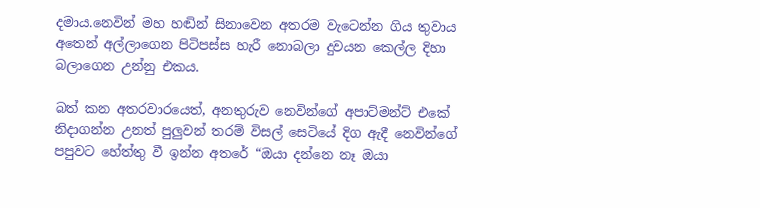දමාය.නෙවින් මහ හඬින් සිනාවෙන අතරම වැටෙන්න ගිය තුවාය අතෙන් අල්ලාගෙන පිටිපස්ස හැරී නොබලා දුවයන කෙල්ල දිහා බලාගෙන උන්නු එකය.

බත් කන අතරවාරයෙත්, අනතුරුව නෙවින්ගේ අපාට්මන්ට් එකේ නිදාගන්න උනත් පුලුවන් තරම් විසල් සෙටියේ දිග ඇදී නෙවින්ගේ පපුවට හේත්තු වී ඉන්න අතරේ “ඔයා දන්නෙ නෑ ඔයා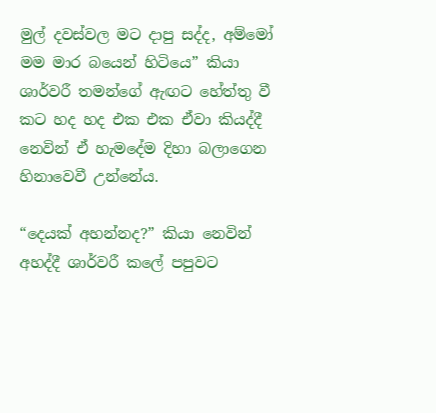මුල් දවස්වල මට දාපු සද්ද, අම්මෝ මම මාර බයෙන් හිටියෙ” කියා ශාර්වරී තමන්ගේ ඇඟට හේත්තු වී කට හද හද එක එක ඒවා කියද්දී නෙවින් ඒ හැමදේම දිහා බලාගෙන හිනාවෙවී උන්නේය.

“දෙයක් අහන්නද?” කියා නෙවින් අහද්දී ශාර්වරී කලේ පපුවට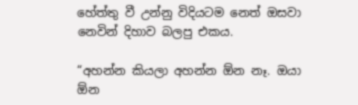හේත්තු වී උන්නු විදියටම නෙත් ඔසවා නෙවින් දිහාව බලපු එකය.

“අහන්න කියලා අහන්න ඕන නෑ. ඔයා ඕන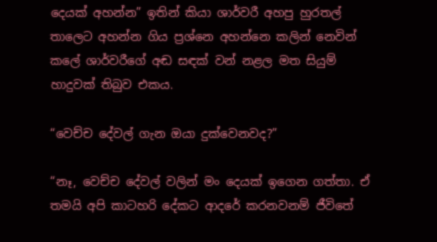දෙයක් අහන්න” ඉතින් කියා ශාර්වරී අහපු හුරතල් තාලෙට අහන්න ගිය ප්‍රශ්නෙ අහන්නෙ කලින් නෙවින් කලේ ශාර්වරීගේ අඬ සඳක් වන් නළල මත සියුම් හාදුවක් තිබුව එකය.

“වෙච්ච දේවල් ගැන ඔයා දුක්වෙනවද?”

“නෑ, වෙච්ච දේවල් වලින් මං දෙයක් ඉගෙන ගත්තා. ඒ තමයි අපි කාටහරි දේකට ආදරේ කරනවනම් ජීවිතේ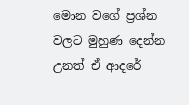මොන වගේ ප්‍රශ්න වලට මුහුණ දෙන්න උනත් ඒ ආදරේ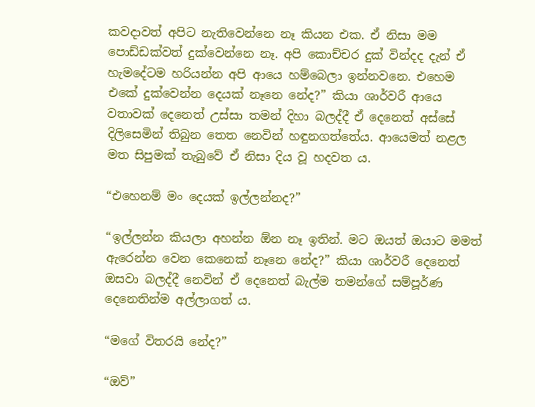කවදාවත් අපිට නැතිවෙන්නෙ නෑ කියන එක. ඒ නිසා මම පොඩ්ඩක්වත් දුක්වෙන්නෙ නෑ. අපි කොච්චර දුක් වින්දද දැන් ඒ හැමදේටම හරියන්න අපි ආයෙ හම්බෙලා ඉන්නවනෙ. එහෙම එකේ දුක්වෙන්න දෙයක් නෑනෙ නේද?” කියා ශාර්වරී ආයෙ වතාවක් දෙනෙත් උස්සා තමන් දිහා බලද්දී ඒ දෙනෙත් අස්සේ දිලිසෙමින් තිබුන තෙත නෙවින් හඳුනගත්තේය. ආයෙමත් නළල මත සිපුමක් තැබුවේ ඒ නිසා දිය වූ හදවත ය.

“එහෙනම් මං දෙයක් ඉල්ලන්නද?”

“ඉල්ලන්න කියලා අහන්න ඕන නෑ ඉතින්. මට ඔයත් ඔයාට මමත් ඇරෙන්න වෙන කෙනෙක් නෑනෙ නේද?” කියා ශාර්වරී දෙනෙත් ඔසවා බලද්දී නෙවින් ඒ දෙනෙත් බැල්ම තමන්ගේ සම්පූර්ණ දෙනෙතින්ම අල්ලාගත්‍ ය.

“මගේ විතරයි නේද?”

“ඔව්”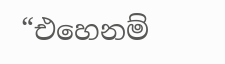“එහෙනම්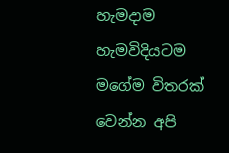හැමදාම හැමවිදියටම මගේම විතරක් වෙන්න අපි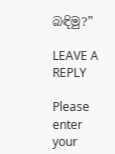බඳිමු?”

LEAVE A REPLY

Please enter your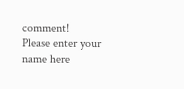comment!
Please enter your name here